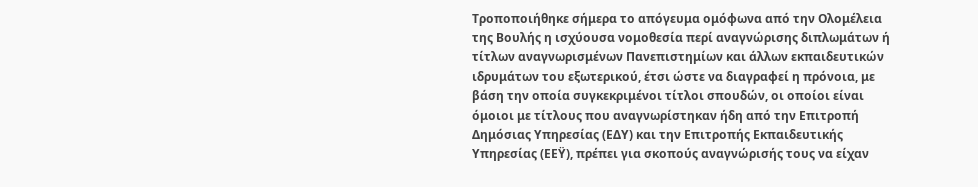Τροποποιήθηκε σήμερα το απόγευμα ομόφωνα από την Ολομέλεια της Βουλής η ισχύουσα νομοθεσία περί αναγνώρισης διπλωμάτων ή τίτλων αναγνωρισμένων Πανεπιστημίων και άλλων εκπαιδευτικών ιδρυμάτων του εξωτερικού, έτσι ώστε να διαγραφεί η πρόνοια, με βάση την οποία συγκεκριμένοι τίτλοι σπουδών, οι οποίοι είναι όμοιοι με τίτλους που αναγνωρίστηκαν ήδη από την Επιτροπή Δημόσιας Υπηρεσίας (ΕΔΥ) και την Επιτροπής Εκπαιδευτικής Υπηρεσίας (ΕEΫ), πρέπει για σκοπούς αναγνώρισής τους να είχαν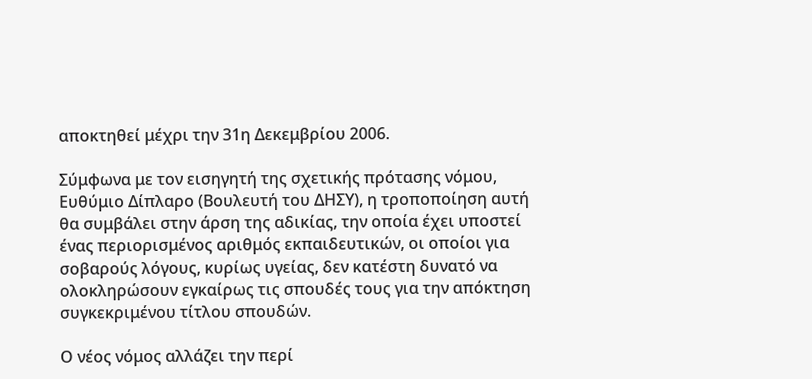αποκτηθεί μέχρι την 31η Δεκεμβρίου 2006.

Σύμφωνα με τον εισηγητή της σχετικής πρότασης νόμου, Ευθύμιο Δίπλαρο (Βουλευτή του ΔΗΣΥ), η τροποποίηση αυτή θα συμβάλει στην άρση της αδικίας, την οποία έχει υποστεί ένας περιορισμένος αριθμός εκπαιδευτικών, οι οποίοι για σοβαρούς λόγους, κυρίως υγείας, δεν κατέστη δυνατό να ολοκληρώσουν εγκαίρως τις σπουδές τους για την απόκτηση συγκεκριμένου τίτλου σπουδών.

Ο νέος νόμος αλλάζει την περί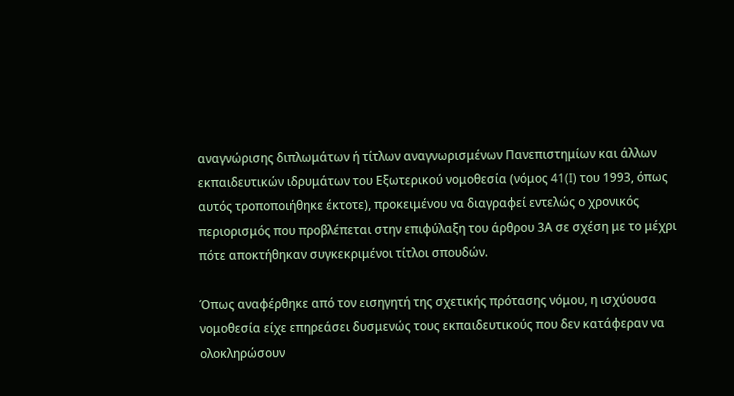αναγνώρισης διπλωμάτων ή τίτλων αναγνωρισμένων Πανεπιστημίων και άλλων εκπαιδευτικών ιδρυμάτων του Εξωτερικού νομοθεσία (νόμος 41(I) του 1993, όπως αυτός τροποποιήθηκε έκτοτε), προκειμένου να διαγραφεί εντελώς ο χρονικός περιορισμός που προβλέπεται στην επιφύλαξη του άρθρου 3Α σε σχέση με το μέχρι πότε αποκτήθηκαν συγκεκριμένοι τίτλοι σπουδών.

Όπως αναφέρθηκε από τον εισηγητή της σχετικής πρότασης νόμου, η ισχύουσα νομοθεσία είχε επηρεάσει δυσμενώς τους εκπαιδευτικούς που δεν κατάφεραν να ολοκληρώσουν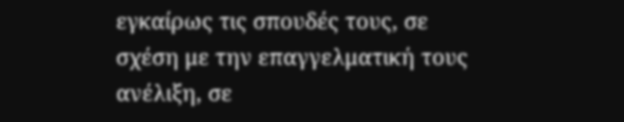εγκαίρως τις σπουδές τους, σε σχέση με την επαγγελματική τους ανέλιξη, σε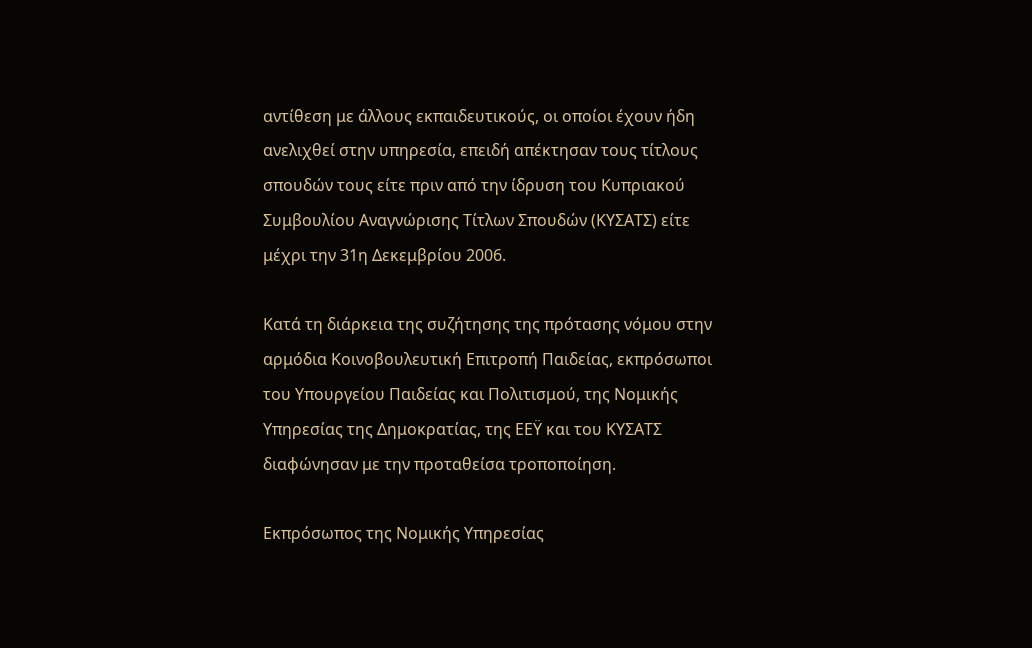αντίθεση με άλλους εκπαιδευτικούς, οι οποίοι έχουν ήδη ανελιχθεί στην υπηρεσία, επειδή απέκτησαν τους τίτλους σπουδών τους είτε πριν από την ίδρυση του Κυπριακού Συμβουλίου Αναγνώρισης Τίτλων Σπουδών (ΚΥΣΑΤΣ) είτε μέχρι την 31η Δεκεμβρίου 2006.

Κατά τη διάρκεια της συζήτησης της πρότασης νόμου στην αρμόδια Κοινοβουλευτική Επιτροπή Παιδείας, εκπρόσωποι του Υπουργείου Παιδείας και Πολιτισμού, της Νομικής Υπηρεσίας της Δημοκρατίας, της ΕΕΫ και του ΚΥΣΑΤΣ διαφώνησαν με την προταθείσα τροποποίηση.

Εκπρόσωπος της Νομικής Υπηρεσίας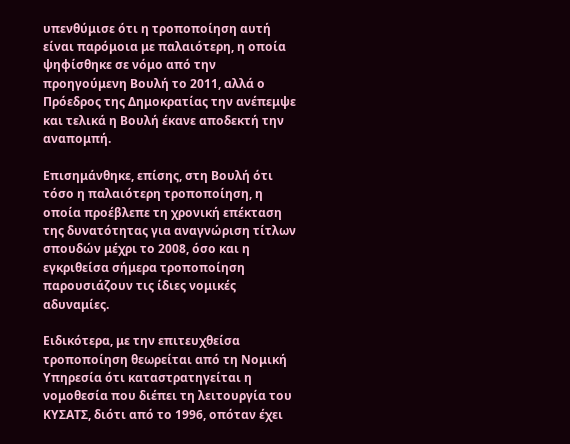υπενθύμισε ότι η τροποποίηση αυτή είναι παρόμοια με παλαιότερη, η οποία ψηφίσθηκε σε νόμο από την προηγούμενη Βουλή το 2011, αλλά ο Πρόεδρος της Δημοκρατίας την ανέπεμψε και τελικά η Βουλή έκανε αποδεκτή την αναπομπή.

Επισημάνθηκε, επίσης, στη Βουλή ότι τόσο η παλαιότερη τροποποίηση, η οποία προέβλεπε τη χρονική επέκταση της δυνατότητας για αναγνώριση τίτλων σπουδών μέχρι το 2008, όσο και η εγκριθείσα σήμερα τροποποίηση παρουσιάζουν τις ίδιες νομικές αδυναμίες.

Ειδικότερα, με την επιτευχθείσα τροποποίηση θεωρείται από τη Νομική Υπηρεσία ότι καταστρατηγείται η νομοθεσία που διέπει τη λειτουργία του ΚΥΣΑΤΣ, διότι από το 1996, οπόταν έχει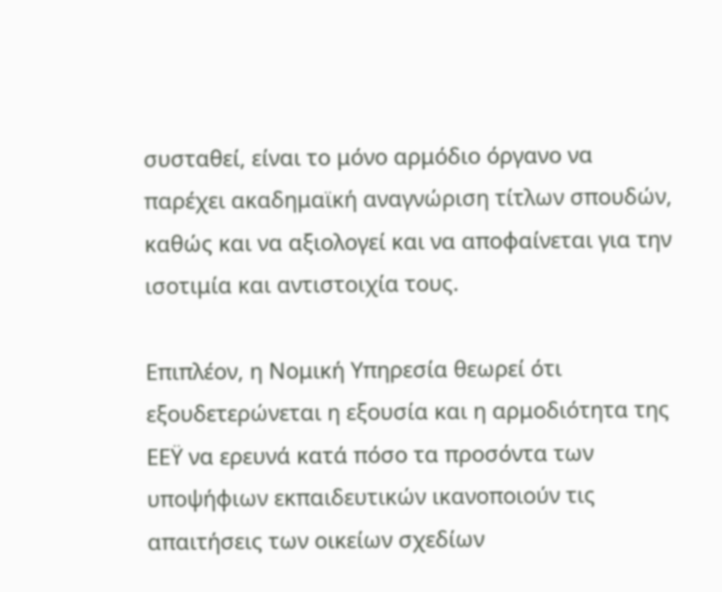συσταθεί, είναι το μόνο αρμόδιο όργανο να παρέχει ακαδημαϊκή αναγνώριση τίτλων σπουδών, καθώς και να αξιολογεί και να αποφαίνεται για την ισοτιμία και αντιστοιχία τους.

Επιπλέον, η Νομική Υπηρεσία θεωρεί ότι εξουδετερώνεται η εξουσία και η αρμοδιότητα της ΕΕΫ να ερευνά κατά πόσο τα προσόντα των υποψήφιων εκπαιδευτικών ικανοποιούν τις απαιτήσεις των οικείων σχεδίων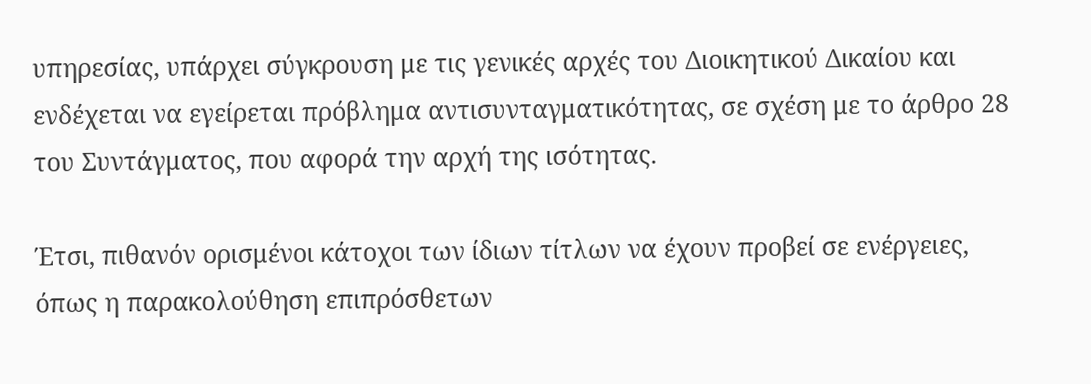υπηρεσίας, υπάρχει σύγκρουση με τις γενικές αρχές του Διοικητικού Δικαίου και ενδέχεται να εγείρεται πρόβλημα αντισυνταγματικότητας, σε σχέση με το άρθρο 28 του Συντάγματος, που αφορά την αρχή της ισότητας.

Έτσι, πιθανόν ορισμένοι κάτοχοι των ίδιων τίτλων να έχουν προβεί σε ενέργειες, όπως η παρακολούθηση επιπρόσθετων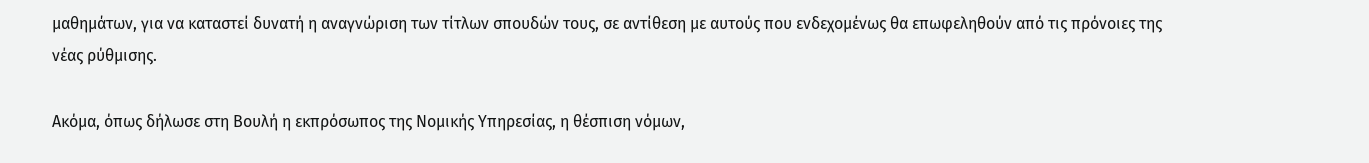μαθημάτων, για να καταστεί δυνατή η αναγνώριση των τίτλων σπουδών τους, σε αντίθεση με αυτούς που ενδεχομένως θα επωφεληθούν από τις πρόνοιες της νέας ρύθμισης.

Ακόμα, όπως δήλωσε στη Βουλή η εκπρόσωπος της Νομικής Υπηρεσίας, η θέσπιση νόμων,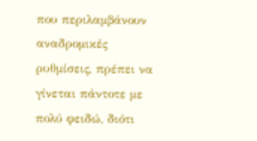που περιλαμβάνουν αναδρομικές ρυθμίσεις, πρέπει να γίνεται πάντοτε με πολύ φειδώ, διότι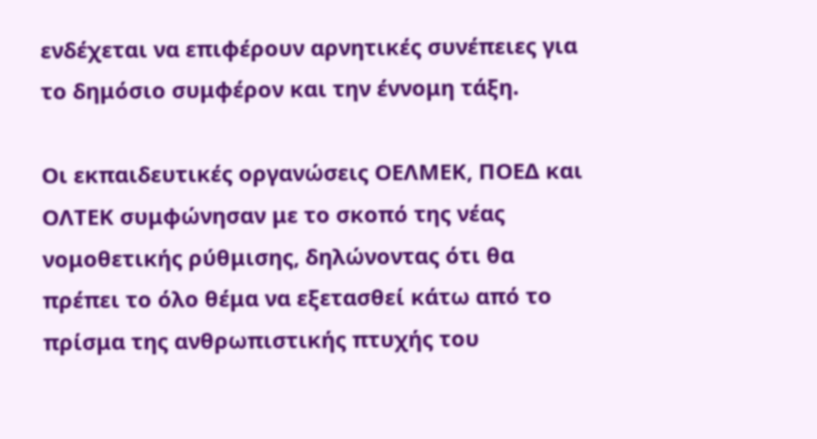ενδέχεται να επιφέρουν αρνητικές συνέπειες για το δημόσιο συμφέρον και την έννομη τάξη.

Οι εκπαιδευτικές οργανώσεις ΟΕΛΜΕΚ, ΠΟΕΔ και ΟΛΤΕΚ συμφώνησαν με το σκοπό της νέας νομοθετικής ρύθμισης, δηλώνοντας ότι θα πρέπει το όλο θέμα να εξετασθεί κάτω από το πρίσμα της ανθρωπιστικής πτυχής του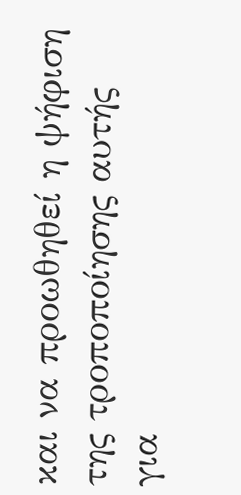και να προωθηθεί η ψήφιση της τροποποίησης αυτής για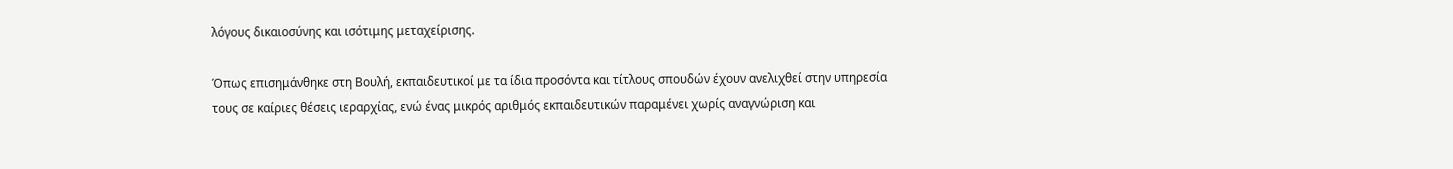λόγους δικαιοσύνης και ισότιμης μεταχείρισης.

Όπως επισημάνθηκε στη Βουλή, εκπαιδευτικοί με τα ίδια προσόντα και τίτλους σπουδών έχουν ανελιχθεί στην υπηρεσία τους σε καίριες θέσεις ιεραρχίας, ενώ ένας μικρός αριθμός εκπαιδευτικών παραμένει χωρίς αναγνώριση και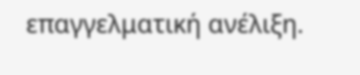επαγγελματική ανέλιξη.